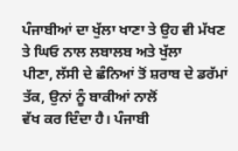ਪੰਜਾਬੀਆਂ ਦਾ ਖੁੱਲਾ ਖਾਣਾ ਤੇ ਉਹ ਵੀ ਮੱਖਣ ਤੇ ਘਿਓ ਨਾਲ ਲਬਾਲਬ ਅਤੇ ਖੁੱਲਾ
ਪੀਣਾ, ਲੱਸੀ ਦੇ ਛੰਨਿਆਂ ਤੋਂ ਸ਼ਰਾਬ ਦੇ ਡਰੱਮਾਂ ਤੱਕ, ਉਨਾਂ ਨੂੰ ਬਾਕੀਆਂ ਨਾਲੋਂ
ਵੱਖ ਕਰ ਦਿੰਦਾ ਹੈ। ਪੰਜਾਬੀ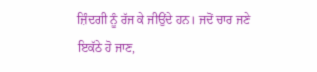ਜ਼ਿੰਦਗੀ ਨੂੰ ਰੱਜ ਕੇ ਜੀਉਂਦੇ ਹਨ। ਜਦੋਂ ਚਾਰ ਜਣੇ
ਇਕੱਠੇ ਹੋ ਜਾਣ,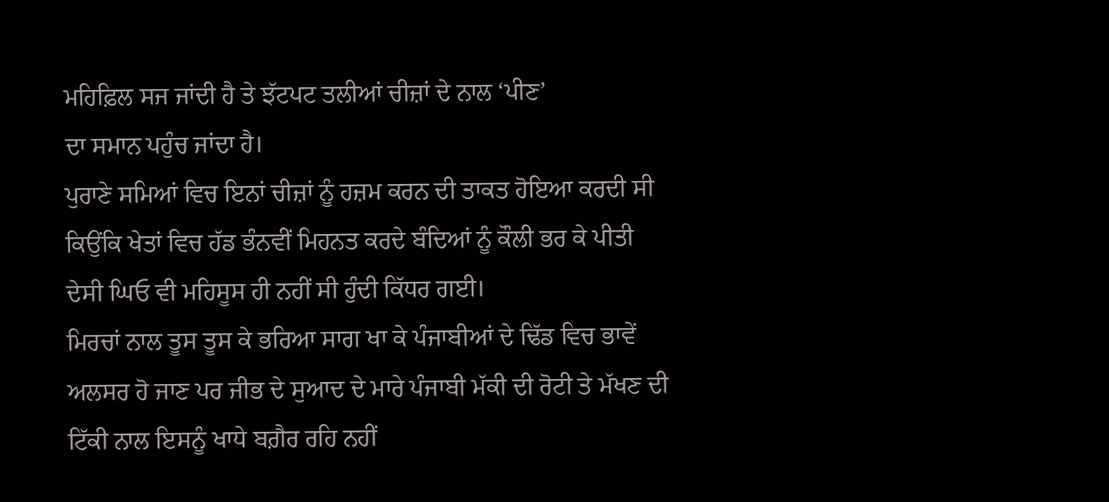ਮਹਿਫ਼ਿਲ ਸਜ ਜਾਂਦੀ ਹੈ ਤੇ ਝੱਟਪਟ ਤਲੀਆਂ ਚੀਜ਼ਾਂ ਦੇ ਨਾਲ ‘ਪੀਣ’
ਦਾ ਸਮਾਨ ਪਹੁੰਚ ਜਾਂਦਾ ਹੈ।
ਪੁਰਾਣੇ ਸਮਿਆਂ ਵਿਚ ਇਨਾਂ ਚੀਜ਼ਾਂ ਨੂੰ ਹਜ਼ਮ ਕਰਨ ਦੀ ਤਾਕਤ ਹੋਇਆ ਕਰਦੀ ਸੀ
ਕਿਉਂਕਿ ਖੇਤਾਂ ਵਿਚ ਹੱਡ ਭੰਨਵੀਂ ਮਿਹਨਤ ਕਰਦੇ ਬੰਦਿਆਂ ਨੂੰ ਕੌਲੀ ਭਰ ਕੇ ਪੀਤੀ
ਦੇਸੀ ਘਿਓ ਵੀ ਮਹਿਸੂਸ ਹੀ ਨਹੀਂ ਸੀ ਹੁੰਦੀ ਕਿੱਧਰ ਗਈ।
ਮਿਰਚਾਂ ਨਾਲ ਤੂਸ ਤੂਸ ਕੇ ਭਰਿਆ ਸਾਗ ਖਾ ਕੇ ਪੰਜਾਬੀਆਂ ਦੇ ਢਿੱਡ ਵਿਚ ਭਾਵੇਂ
ਅਲਸਰ ਹੋ ਜਾਣ ਪਰ ਜੀਭ ਦੇ ਸੁਆਦ ਦੇ ਮਾਰੇ ਪੰਜਾਬੀ ਮੱਕੀ ਦੀ ਰੋਟੀ ਤੇ ਮੱਖਣ ਦੀ
ਟਿੱਕੀ ਨਾਲ ਇਸਨੂੰ ਖਾਧੇ ਬਗ਼ੈਰ ਰਹਿ ਨਹੀਂ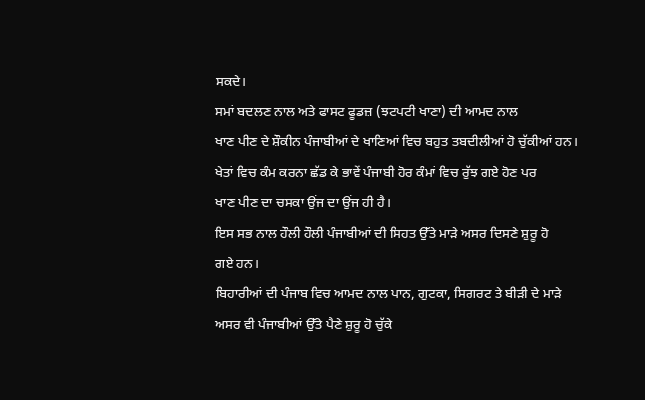ਸਕਦੇ।
ਸਮਾਂ ਬਦਲਣ ਨਾਲ ਅਤੇ ਫਾਸਟ ਫੂਡਜ਼ (ਝਟਪਟੀ ਖਾਣਾ) ਦੀ ਆਮਦ ਨਾਲ
ਖਾਣ ਪੀਣ ਦੇ ਸ਼ੌਕੀਨ ਪੰਜਾਬੀਆਂ ਦੇ ਖਾਣਿਆਂ ਵਿਚ ਬਹੁਤ ਤਬਦੀਲੀਆਂ ਹੋ ਚੁੱਕੀਆਂ ਹਨ।
ਖੇਤਾਂ ਵਿਚ ਕੰਮ ਕਰਨਾ ਛੱਡ ਕੇ ਭਾਵੇਂ ਪੰਜਾਬੀ ਹੋਰ ਕੰਮਾਂ ਵਿਚ ਰੁੱਝ ਗਏ ਹੋਣ ਪਰ
ਖਾਣ ਪੀਣ ਦਾ ਚਸਕਾ ਉਂਜ ਦਾ ਉਂਜ ਹੀ ਹੈ।
ਇਸ ਸਭ ਨਾਲ ਹੌਲੀ ਹੌਲੀ ਪੰਜਾਬੀਆਂ ਦੀ ਸਿਹਤ ਉੱਤੇ ਮਾੜੇ ਅਸਰ ਦਿਸਣੇ ਸ਼ੁਰੂ ਹੋ
ਗਏ ਹਨ।
ਬਿਹਾਰੀਆਂ ਦੀ ਪੰਜਾਬ ਵਿਚ ਆਮਦ ਨਾਲ ਪਾਨ, ਗੁਟਕਾ, ਸਿਗਰਟ ਤੇ ਬੀੜੀ ਦੇ ਮਾੜੇ
ਅਸਰ ਵੀ ਪੰਜਾਬੀਆਂ ਉੱਤੇ ਪੈਣੇ ਸ਼ੁਰੂ ਹੋ ਚੁੱਕੇ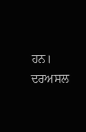ਹਨ। ਦਰਅਸਲ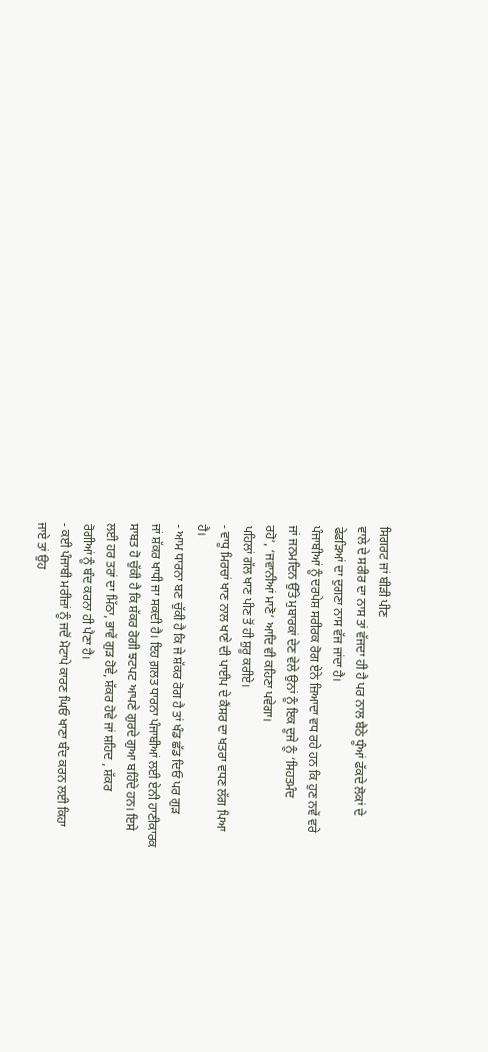ਸਿਗਰਟ ਜਾਂ ਬੀੜੀ ਪੀਣ
ਵਾਲੇ ਦੇ ਸਰੀਰ ਦਾ ਨਾਸ ਤਾਂ ਵੱਜਦਾ ਹੀ ਹੈ ਪਰ ਨਾਲ ਬੈਠੇ ਧੂੰਆਂ ਫੱਕਦੇ ਲੋਕਾਂ ਦੇ
ਫੇਫੜਿਆਂ ਦਾ ਦੁਗਣਾ ਨਾਸ ਵੱਜ ਜਾਂਦਾ ਹੈ।
ਪੰਜਾਬੀਆਂ ਨੂੰ ਦਰਪੇਸ਼ ਸਰੀਰਕ ਰੋਗ ਏਨੇ ਜ਼ਿਆਦਾ ਵਧ ਰਹੇ ਹਨ ਕਿ ਹੁਣ ਨਵੇਂ ਵਰੇ
ਜਾਂ ਜਨਮਦਿਨ ਉੱਤੇ ਮੁਬਾਰਕਾਂ ਦੇਣ ਵੇਲੇ ਉਨਾਂ ਨੂੰ ਇਕ ਦੂਜੇ ਨੂੰ ‘ਸਿਹਤਮੰਦ
ਰਹੋ’, ‘ਜਵਾਨੀਆਂ ਮਾਣੋ’ ਆਦਿ ਵੀ ਕਹਿਣਾ ਪਵੇਗਾ।
ਪਹਿਲਾਂ ਗੱਲ ਖਾਣ ਪੀਣ ਤੋਂ ਹੀ ਸ਼ੁਰੂ ਕਰੀਏ।
- ਵਾਧੂ ਮਿਰਚਾਂ ਖਾਣ ਨਾਲ ਖਾਣੇ ਦੀ ਪਾਈਪ ਦੇ ਕੈਂਸਰ ਦਾ ਖਤਰਾ ਵਧਣ ਲੱਗ ਪਿਆ
ਹੈ।
- ਆਮ ਧਾਰਨਾ ਬਣ ਚੁੱਕੀ ਹੈ ਕਿ ਜੇ ਸ਼ੱਕਰ ਰੋਗ ਹੈ ਤਾਂ ਖੰਡ ਛੱਡ ਦਿਓ ਪਰ ਗੁੜ
ਜਾਂ ਸ਼ੱਕਰ ਖਾਧੀ ਜਾ ਸਕਦੀ ਹੈ। ਇਹ ਗ਼ਲਤ ਧਾਰਨਾ ਪੰਜਾਬੀਆਂ ਲਈ ਏਨੀ ਹਾਣੀਕਾਰਕ
ਸਾਬਤ ਹੋ ਚੁੱਕੀ ਹੈ ਕਿ ਸ਼ੱਕਰ ਰੋਗੀ ਝਟਪਟ ਆਪਣੇ ਗੁਰਦੇ ਗੁਆ ਬਹਿੰਦੇ ਹਨ। ਇਸੇ
ਲਈ ਹਰ ਤਰਾਂ ਦਾ ਮਿੱਠਾ, ਭਾਵੇਂ ਗੁੜ ਹੋਵੇ, ਸ਼ੱਕਰ ਹੋਵੇ ਜਾਂ ਸ਼ਹਿਦ , ਸ਼ੱਕਰ
ਰੋਗੀਆਂ ਨੂੰ ਬੰਦ ਕਰਨਾ ਹੀ ਪੈਣਾ ਹੈ।
- ਕਈ ਪੰਜਾਬੀ ਮਰੀਜ਼ਾਂ ਨੂੰ ਜਦੋਂ ਮੋਟਾਪੇ ਕਾਰਣ ਘਿਓ ਖਾਣਾ ਬੰਦ ਕਰਨ ਲਈ ਕਿਹਾ
ਜਾਏ ਤਾਂ ਉਹ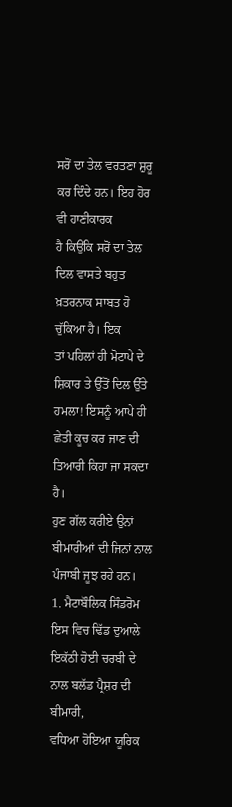ਸਰੋਂ ਦਾ ਤੇਲ ਵਰਤਣਾ ਸ਼ੁਰੂ ਕਰ ਦਿੰਦੇ ਹਨ। ਇਹ ਹੋਰ ਵੀ ਹਾਣੀਕਾਰਕ
ਹੈ ਕਿਉਂਕਿ ਸਰੋਂ ਦਾ ਤੇਲ ਦਿਲ ਵਾਸਤੇ ਬਹੁਤ ਖ਼ਤਰਨਾਕ ਸਾਬਤ ਹੋ ਚੁੱਕਿਆ ਹੈ। ਇਕ
ਤਾਂ ਪਹਿਲਾਂ ਹੀ ਮੋਟਾਪੇ ਦੇ ਸ਼ਿਕਾਰ ਤੇ ਉੱਤੋਂ ਦਿਲ ਉੱਤੇ ਹਮਲਾ! ਇਸਨੂੰ ਆਪੇ ਹੀ
ਛੇਤੀ ਕੂਚ ਕਰ ਜਾਣ ਦੀ ਤਿਆਰੀ ਕਿਹਾ ਜਾ ਸਕਦਾ ਹੈ।
ਹੁਣ ਗੱਲ ਕਰੀਏ ਉਨਾਂ ਬੀਮਾਰੀਆਂ ਦੀ ਜਿਨਾਂ ਨਾਲ ਪੰਜਾਬੀ ਜੂਝ ਰਹੇ ਹਨ।
1. ਮੈਟਾਬੌਲਿਕ ਸਿੰਡਰੋਮ
ਇਸ ਵਿਚ ਢਿੱਡ ਦੁਆਲੇ ਇਕੱਠੀ ਹੋਈ ਚਰਬੀ ਦੇ ਨਾਲ ਬਲੱਡ ਪ੍ਰੈਸ਼ਰ ਦੀ ਬੀਮਾਰੀ,
ਵਧਿਆ ਹੋਇਆ ਯੂਰਿਕ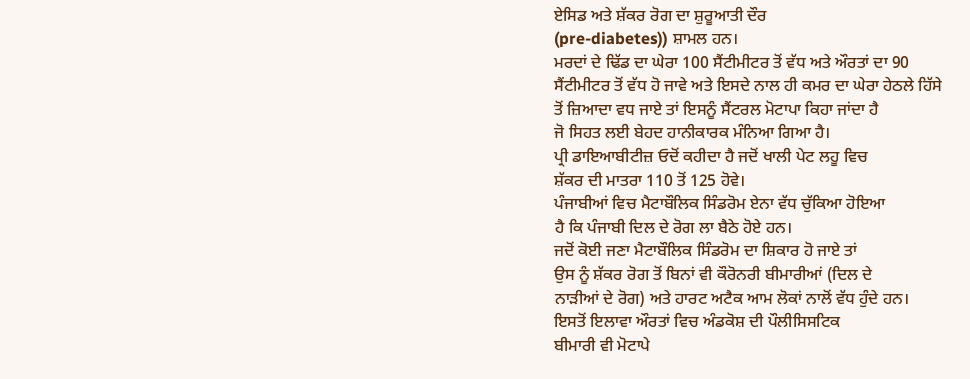ਏਸਿਡ ਅਤੇ ਸ਼ੱਕਰ ਰੋਗ ਦਾ ਸ਼ੁਰੂਆਤੀ ਦੌਰ
(pre-diabetes)) ਸ਼ਾਮਲ ਹਨ।
ਮਰਦਾਂ ਦੇ ਢਿੱਡ ਦਾ ਘੇਰਾ 100 ਸੈਂਟੀਮੀਟਰ ਤੋਂ ਵੱਧ ਅਤੇ ਔਰਤਾਂ ਦਾ 90
ਸੈਂਟੀਮੀਟਰ ਤੋਂ ਵੱਧ ਹੋ ਜਾਵੇ ਅਤੇ ਇਸਦੇ ਨਾਲ ਹੀ ਕਮਰ ਦਾ ਘੇਰਾ ਹੇਠਲੇ ਹਿੱਸੇ
ਤੋਂ ਜ਼ਿਆਦਾ ਵਧ ਜਾਏ ਤਾਂ ਇਸਨੂੰ ਸੈਂਟਰਲ ਮੋਟਾਪਾ ਕਿਹਾ ਜਾਂਦਾ ਹੈ
ਜੋ ਸਿਹਤ ਲਈ ਬੇਹਦ ਹਾਨੀਕਾਰਕ ਮੰਨਿਆ ਗਿਆ ਹੈ।
ਪ੍ਰੀ ਡਾਇਆਬੀਟੀਜ਼ ਓਦੋਂ ਕਹੀਦਾ ਹੈ ਜਦੋਂ ਖਾਲੀ ਪੇਟ ਲਹੂ ਵਿਚ
ਸ਼ੱਕਰ ਦੀ ਮਾਤਰਾ 110 ਤੋਂ 125 ਹੋਵੇ।
ਪੰਜਾਬੀਆਂ ਵਿਚ ਮੈਟਾਬੌਲਿਕ ਸਿੰਡਰੋਮ ਏਨਾ ਵੱਧ ਚੁੱਕਿਆ ਹੋਇਆ
ਹੈ ਕਿ ਪੰਜਾਬੀ ਦਿਲ ਦੇ ਰੋਗ ਲਾ ਬੈਠੇ ਹੋਏ ਹਨ।
ਜਦੋਂ ਕੋਈ ਜਣਾ ਮੈਟਾਬੌਲਿਕ ਸਿੰਡਰੋਮ ਦਾ ਸ਼ਿਕਾਰ ਹੋ ਜਾਏ ਤਾਂ
ਉਸ ਨੂੰ ਸ਼ੱਕਰ ਰੋਗ ਤੋਂ ਬਿਨਾਂ ਵੀ ਕੌਰੋਨਰੀ ਬੀਮਾਰੀਆਂ (ਦਿਲ ਦੇ
ਨਾੜੀਆਂ ਦੇ ਰੋਗ) ਅਤੇ ਹਾਰਟ ਅਟੈਕ ਆਮ ਲੋਕਾਂ ਨਾਲੋਂ ਵੱਧ ਹੁੰਦੇ ਹਨ।
ਇਸਤੋਂ ਇਲਾਵਾ ਔਰਤਾਂ ਵਿਚ ਅੰਡਕੋਸ਼ ਦੀ ਪੌਲੀਸਿਸਟਿਕ
ਬੀਮਾਰੀ ਵੀ ਮੋਟਾਪੇ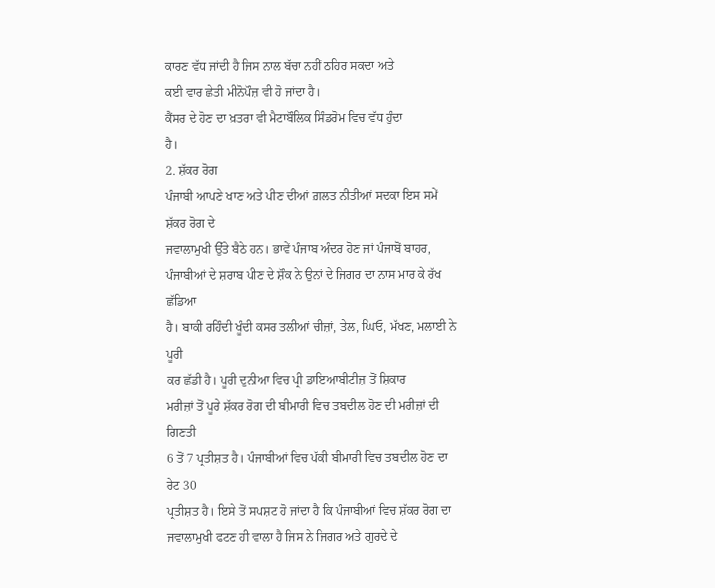ਕਾਰਣ ਵੱਧ ਜਾਂਦੀ ਹੈ ਜਿਸ ਨਾਲ ਬੱਚਾ ਨਹੀਂ ਠਹਿਰ ਸਕਦਾ ਅਤੇ
ਕਈ ਵਾਰ ਛੇਤੀ ਮੀਨੋਪੌਜ਼ ਵੀ ਹੋ ਜਾਂਦਾ ਹੈ।
ਕੈਂਸਰ ਦੇ ਹੋਣ ਦਾ ਖ਼ਤਰਾ ਵੀ ਮੈਟਾਬੌਲਿਕ ਸਿੰਡਰੋਮ ਵਿਚ ਵੱਧ ਹੁੰਦਾ
ਹੈ।
2. ਸ਼ੱਕਰ ਰੋਗ
ਪੰਜਾਬੀ ਆਪਣੇ ਖਾਣ ਅਤੇ ਪੀਣ ਦੀਆਂ ਗ਼ਲਤ ਨੀਤੀਆਂ ਸਦਕਾ ਇਸ ਸਮੇਂ ਸ਼ੱਕਰ ਰੋਗ ਦੇ
ਜਵਾਲਾਮੁਖੀ ਉੱਤੇ ਬੈਠੇ ਹਨ। ਭਾਵੇਂ ਪੰਜਾਬ ਅੰਦਰ ਹੋਣ ਜਾਂ ਪੰਜਾਬੋਂ ਬਾਹਰ,
ਪੰਜਾਬੀਆਂ ਦੇ ਸ਼ਰਾਬ ਪੀਣ ਦੇ ਸ਼ੌਕ ਨੇ ਉਨਾਂ ਦੇ ਜਿਗਰ ਦਾ ਨਾਸ ਮਾਰ ਕੇ ਰੱਖ ਛੱਡਿਆ
ਹੈ। ਬਾਕੀ ਰਹਿੰਦੀ ਖੂੰਦੀ ਕਸਰ ਤਲੀਆਂ ਚੀਜ਼ਾਂ, ਤੇਲ, ਘਿਓ, ਮੱਖਣ, ਮਲਾਈ ਨੇ ਪੂਰੀ
ਕਰ ਛੱਡੀ ਹੈ। ਪੂਰੀ ਦੁਨੀਆ ਵਿਚ ਪ੍ਰੀ ਡਾਇਆਬੀਟੀਜ਼ ਤੋਂ ਸ਼ਿਕਾਰ
ਮਰੀਜ਼ਾਂ ਤੋਂ ਪੂਰੇ ਸ਼ੱਕਰ ਰੋਗ ਦੀ ਬੀਮਾਰੀ ਵਿਚ ਤਬਦੀਲ ਹੋਣ ਦੀ ਮਰੀਜ਼ਾਂ ਦੀ ਗਿਣਤੀ
6 ਤੋਂ 7 ਪ੍ਰਤੀਸ਼ਤ ਹੈ। ਪੰਜਾਬੀਆਂ ਵਿਚ ਪੱਕੀ ਬੀਮਾਰੀ ਵਿਚ ਤਬਦੀਲ ਹੋਣ ਦਾ ਰੇਟ 30
ਪ੍ਰਤੀਸ਼ਤ ਹੈ। ਇਸੇ ਤੋਂ ਸਪਸ਼ਟ ਹੋ ਜਾਂਦਾ ਹੈ ਕਿ ਪੰਜਾਬੀਆਂ ਵਿਚ ਸ਼ੱਕਰ ਰੋਗ ਦਾ
ਜਵਾਲਾਮੁਖੀ ਫਟਣ ਹੀ ਵਾਲਾ ਹੈ ਜਿਸ ਨੇ ਜਿਗਰ ਅਤੇ ਗੁਰਦੇ ਦੇ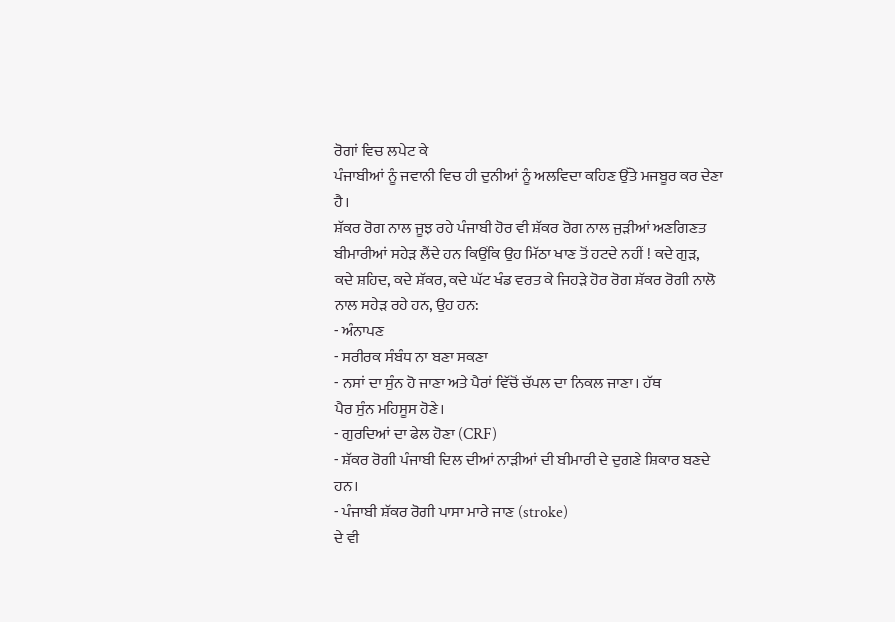ਰੋਗਾਂ ਵਿਚ ਲਪੇਟ ਕੇ
ਪੰਜਾਬੀਆਂ ਨੂੰ ਜਵਾਨੀ ਵਿਚ ਹੀ ਦੁਨੀਆਂ ਨੂੰ ਅਲਵਿਦਾ ਕਹਿਣ ਉੱਤੇ ਮਜਬੂਰ ਕਰ ਦੇਣਾ
ਹੈ।
ਸ਼ੱਕਰ ਰੋਗ ਨਾਲ ਜੂਝ ਰਹੇ ਪੰਜਾਬੀ ਹੋਰ ਵੀ ਸ਼ੱਕਰ ਰੋਗ ਨਾਲ ਜੁੜੀਆਂ ਅਣਗਿਣਤ
ਬੀਮਾਰੀਆਂ ਸਹੇੜ ਲੈਂਦੇ ਹਨ ਕਿਉਂਕਿ ਉਹ ਮਿੱਠਾ ਖਾਣ ਤੋਂ ਹਟਦੇ ਨਹੀਂ ! ਕਦੇ ਗੁੜ,
ਕਦੇ ਸ਼ਹਿਦ, ਕਦੇ ਸ਼ੱਕਰ, ਕਦੇ ਘੱਟ ਖੰਡ ਵਰਤ ਕੇ ਜਿਹੜੇ ਹੋਰ ਰੋਗ ਸ਼ੱਕਰ ਰੋਗੀ ਨਾਲੋ
ਨਾਲ ਸਹੇੜ ਰਹੇ ਹਨ, ਉਹ ਹਨ:
- ਅੰਨਾਪਣ
- ਸਰੀਰਕ ਸੰਬੰਧ ਨਾ ਬਣਾ ਸਕਣਾ
- ਨਸਾਂ ਦਾ ਸੁੰਨ ਹੋ ਜਾਣਾ ਅਤੇ ਪੈਰਾਂ ਵਿੱਚੋਂ ਚੱਪਲ ਦਾ ਨਿਕਲ ਜਾਣਾ। ਹੱਥ
ਪੈਰ ਸੁੰਨ ਮਹਿਸੂਸ ਹੋਣੇ।
- ਗੁਰਦਿਆਂ ਦਾ ਫੇਲ ਹੋਣਾ (CRF)
- ਸ਼ੱਕਰ ਰੋਗੀ ਪੰਜਾਬੀ ਦਿਲ ਦੀਆਂ ਨਾੜੀਆਂ ਦੀ ਬੀਮਾਰੀ ਦੇ ਦੁਗਣੇ ਸ਼ਿਕਾਰ ਬਣਦੇ
ਹਨ।
- ਪੰਜਾਬੀ ਸ਼ੱਕਰ ਰੋਗੀ ਪਾਸਾ ਮਾਰੇ ਜਾਣ (stroke)
ਦੇ ਵੀ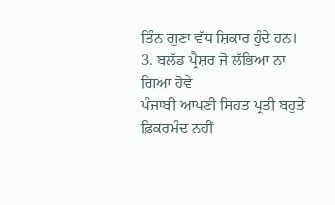ਤਿੰਨ ਗੁਣਾ ਵੱਧ ਸ਼ਿਕਾਰ ਹੁੰਦੇ ਹਨ।
3. ਬਲੱਡ ਪ੍ਰੈਸ਼ਰ ਜੋ ਲੱਭਿਆ ਨਾ ਗਿਆ ਹੋਵੇ
ਪੰਜਾਬੀ ਆਪਣੀ ਸਿਹਤ ਪ੍ਰਤੀ ਬਹੁਤੇ ਫ਼ਿਕਰਮੰਦ ਨਹੀਂ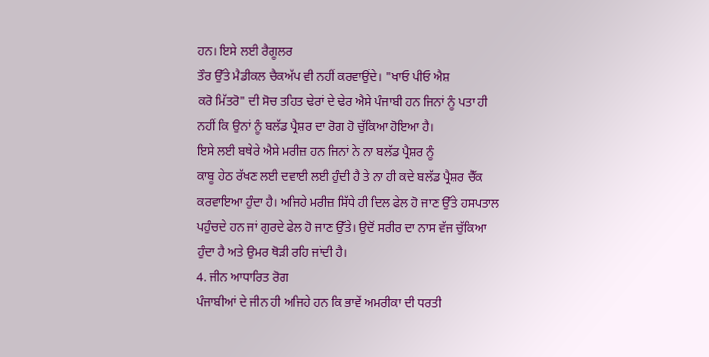ਹਨ। ਇਸੇ ਲਈ ਰੈਗੂਲਰ
ਤੌਰ ਉੱਤੇ ਮੈਡੀਕਲ ਚੈਕਅੱਪ ਵੀ ਨਹੀਂ ਕਰਵਾਉਂਦੇ। "ਖਾਓ ਪੀਓ ਐਸ਼
ਕਰੋ ਮਿੱਤਰੋ" ਦੀ ਸੋਚ ਤਹਿਤ ਢੇਰਾਂ ਦੇ ਢੇਰ ਐਸੇ ਪੰਜਾਬੀ ਹਨ ਜਿਨਾਂ ਨੂੰ ਪਤਾ ਹੀ
ਨਹੀਂ ਕਿ ਉਨਾਂ ਨੂੰ ਬਲੱਡ ਪ੍ਰੈਸ਼ਰ ਦਾ ਰੋਗ ਹੋ ਚੁੱਕਿਆ ਹੋਇਆ ਹੈ।
ਇਸੇ ਲਈ ਬਥੇਰੇ ਐਸੇ ਮਰੀਜ਼ ਹਨ ਜਿਨਾਂ ਨੇ ਨਾ ਬਲੱਡ ਪ੍ਰੈਸ਼ਰ ਨੂੰ
ਕਾਬੂ ਹੇਠ ਰੱਖਣ ਲਈ ਦਵਾਈ ਲਈ ਹੁੰਦੀ ਹੈ ਤੇ ਨਾ ਹੀ ਕਦੇ ਬਲੱਡ ਪ੍ਰੈਸ਼ਰ ਚੈੱਕ
ਕਰਵਾਇਆ ਹੁੰਦਾ ਹੈ। ਅਜਿਹੇ ਮਰੀਜ਼ ਸਿੱਧੇ ਹੀ ਦਿਲ ਫੇਲ ਹੋ ਜਾਣ ਉੱਤੇ ਹਸਪਤਾਲ
ਪਹੁੰਚਦੇ ਹਨ ਜਾਂ ਗੁਰਦੇ ਫੇਲ ਹੋ ਜਾਣ ਉੱਤੇ। ਉਦੋਂ ਸਰੀਰ ਦਾ ਨਾਸ ਵੱਜ ਚੁੱਕਿਆ
ਹੁੰਦਾ ਹੈ ਅਤੇ ਉਮਰ ਥੋੜੀ ਰਹਿ ਜਾਂਦੀ ਹੈ।
4. ਜੀਨ ਆਧਾਰਿਤ ਰੋਗ
ਪੰਜਾਬੀਆਂ ਦੇ ਜੀਨ ਹੀ ਅਜਿਹੇ ਹਨ ਕਿ ਭਾਵੇਂ ਅਮਰੀਕਾ ਦੀ ਧਰਤੀ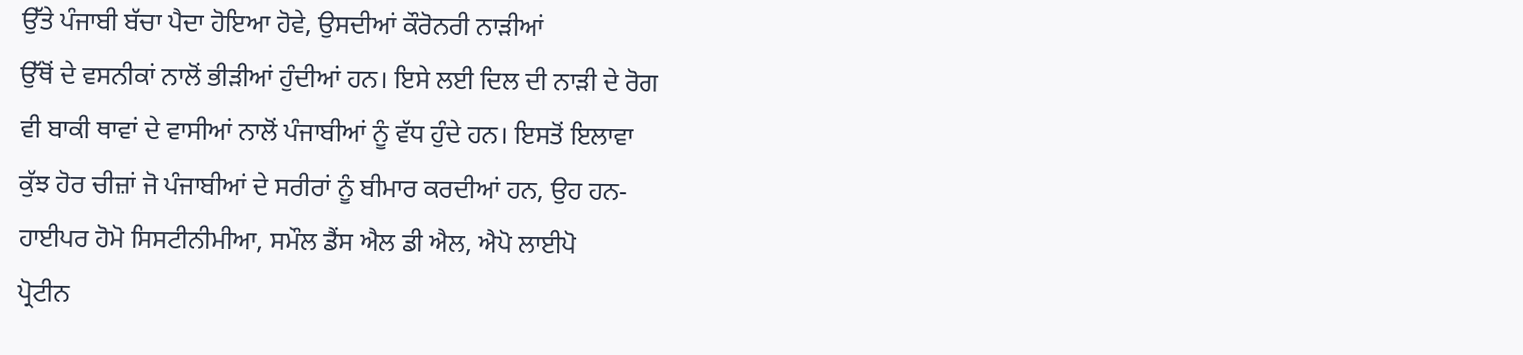ਉੱਤੇ ਪੰਜਾਬੀ ਬੱਚਾ ਪੈਦਾ ਹੋਇਆ ਹੋਵੇ, ਉਸਦੀਆਂ ਕੌਰੋਨਰੀ ਨਾੜੀਆਂ
ਉੱਥੋਂ ਦੇ ਵਸਨੀਕਾਂ ਨਾਲੋਂ ਭੀੜੀਆਂ ਹੁੰਦੀਆਂ ਹਨ। ਇਸੇ ਲਈ ਦਿਲ ਦੀ ਨਾੜੀ ਦੇ ਰੋਗ
ਵੀ ਬਾਕੀ ਥਾਵਾਂ ਦੇ ਵਾਸੀਆਂ ਨਾਲੋਂ ਪੰਜਾਬੀਆਂ ਨੂੰ ਵੱਧ ਹੁੰਦੇ ਹਨ। ਇਸਤੋਂ ਇਲਾਵਾ
ਕੁੱਝ ਹੋਰ ਚੀਜ਼ਾਂ ਜੋ ਪੰਜਾਬੀਆਂ ਦੇ ਸਰੀਰਾਂ ਨੂੰ ਬੀਮਾਰ ਕਰਦੀਆਂ ਹਨ, ਉਹ ਹਨ-
ਹਾਈਪਰ ਹੋਮੋ ਸਿਸਟੀਨੀਮੀਆ, ਸਮੌਲ ਡੈਂਸ ਐਲ ਡੀ ਐਲ, ਐਪੋ ਲਾਈਪੋ
ਪ੍ਰੋਟੀਨ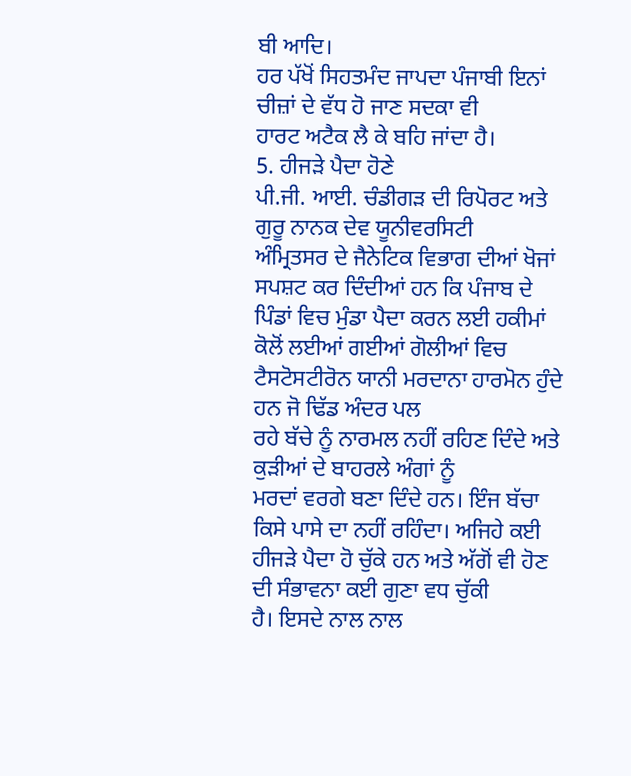ਬੀ ਆਦਿ।
ਹਰ ਪੱਖੋਂ ਸਿਹਤਮੰਦ ਜਾਪਦਾ ਪੰਜਾਬੀ ਇਨਾਂ ਚੀਜ਼ਾਂ ਦੇ ਵੱਧ ਹੋ ਜਾਣ ਸਦਕਾ ਵੀ
ਹਾਰਟ ਅਟੈਕ ਲੈ ਕੇ ਬਹਿ ਜਾਂਦਾ ਹੈ।
5. ਹੀਜੜੇ ਪੈਦਾ ਹੋਣੇ
ਪੀ.ਜੀ. ਆਈ. ਚੰਡੀਗੜ ਦੀ ਰਿਪੋਰਟ ਅਤੇ ਗੁਰੂ ਨਾਨਕ ਦੇਵ ਯੂਨੀਵਰਸਿਟੀ
ਅੰਮ੍ਰਿਤਸਰ ਦੇ ਜੈਨੇਟਿਕ ਵਿਭਾਗ ਦੀਆਂ ਖੋਜਾਂ ਸਪਸ਼ਟ ਕਰ ਦਿੰਦੀਆਂ ਹਨ ਕਿ ਪੰਜਾਬ ਦੇ
ਪਿੰਡਾਂ ਵਿਚ ਮੁੰਡਾ ਪੈਦਾ ਕਰਨ ਲਈ ਹਕੀਮਾਂ ਕੋਲੋਂ ਲਈਆਂ ਗਈਆਂ ਗੋਲੀਆਂ ਵਿਚ
ਟੈਸਟੋਸਟੀਰੋਨ ਯਾਨੀ ਮਰਦਾਨਾ ਹਾਰਮੋਨ ਹੁੰਦੇ ਹਨ ਜੋ ਢਿੱਡ ਅੰਦਰ ਪਲ
ਰਹੇ ਬੱਚੇ ਨੂੰ ਨਾਰਮਲ ਨਹੀਂ ਰਹਿਣ ਦਿੰਦੇ ਅਤੇ ਕੁੜੀਆਂ ਦੇ ਬਾਹਰਲੇ ਅੰਗਾਂ ਨੂੰ
ਮਰਦਾਂ ਵਰਗੇ ਬਣਾ ਦਿੰਦੇ ਹਨ। ਇੰਜ ਬੱਚਾ ਕਿਸੇ ਪਾਸੇ ਦਾ ਨਹੀਂ ਰਹਿੰਦਾ। ਅਜਿਹੇ ਕਈ
ਹੀਜੜੇ ਪੈਦਾ ਹੋ ਚੁੱਕੇ ਹਨ ਅਤੇ ਅੱਗੋਂ ਵੀ ਹੋਣ ਦੀ ਸੰਭਾਵਨਾ ਕਈ ਗੁਣਾ ਵਧ ਚੁੱਕੀ
ਹੈ। ਇਸਦੇ ਨਾਲ ਨਾਲ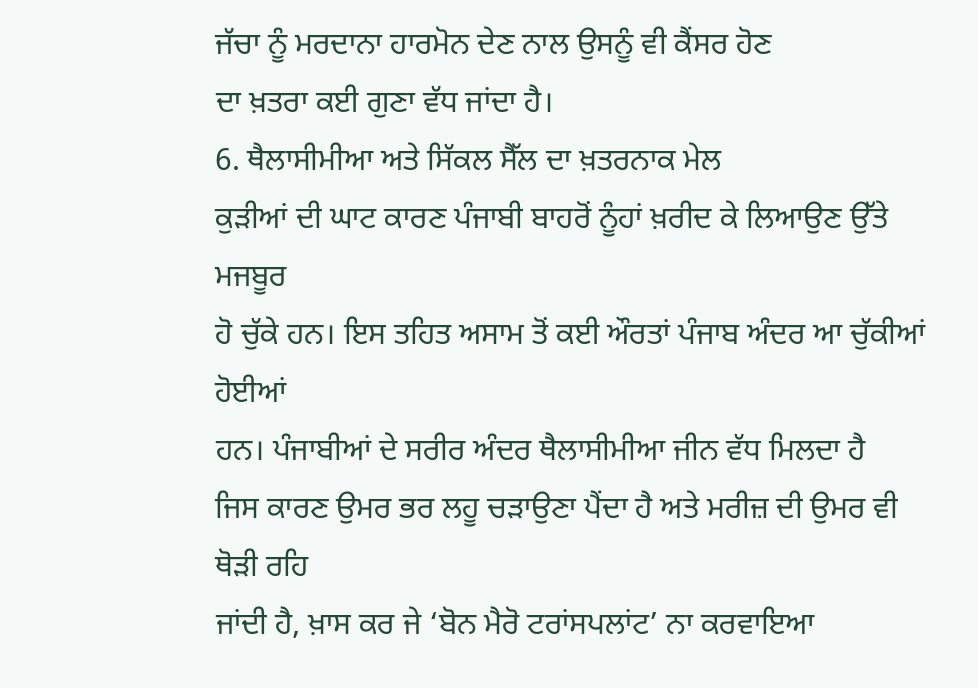ਜੱਚਾ ਨੂੰ ਮਰਦਾਨਾ ਹਾਰਮੋਨ ਦੇਣ ਨਾਲ ਉਸਨੂੰ ਵੀ ਕੈਂਸਰ ਹੋਣ
ਦਾ ਖ਼ਤਰਾ ਕਈ ਗੁਣਾ ਵੱਧ ਜਾਂਦਾ ਹੈ।
6. ਥੈਲਾਸੀਮੀਆ ਅਤੇ ਸਿੱਕਲ ਸੈੱਲ ਦਾ ਖ਼ਤਰਨਾਕ ਮੇਲ
ਕੁੜੀਆਂ ਦੀ ਘਾਟ ਕਾਰਣ ਪੰਜਾਬੀ ਬਾਹਰੋਂ ਨੂੰਹਾਂ ਖ਼ਰੀਦ ਕੇ ਲਿਆਉਣ ਉੱਤੇ ਮਜਬੂਰ
ਹੋ ਚੁੱਕੇ ਹਨ। ਇਸ ਤਹਿਤ ਅਸਾਮ ਤੋਂ ਕਈ ਔਰਤਾਂ ਪੰਜਾਬ ਅੰਦਰ ਆ ਚੁੱਕੀਆਂ ਹੋਈਆਂ
ਹਨ। ਪੰਜਾਬੀਆਂ ਦੇ ਸਰੀਰ ਅੰਦਰ ਥੈਲਾਸੀਮੀਆ ਜੀਨ ਵੱਧ ਮਿਲਦਾ ਹੈ
ਜਿਸ ਕਾਰਣ ਉਮਰ ਭਰ ਲਹੂ ਚੜਾਉਣਾ ਪੈਂਦਾ ਹੈ ਅਤੇ ਮਰੀਜ਼ ਦੀ ਉਮਰ ਵੀ ਥੋੜੀ ਰਹਿ
ਜਾਂਦੀ ਹੈ, ਖ਼ਾਸ ਕਰ ਜੇ ‘ਬੋਨ ਮੈਰੋ ਟਰਾਂਸਪਲਾਂਟ’ ਨਾ ਕਰਵਾਇਆ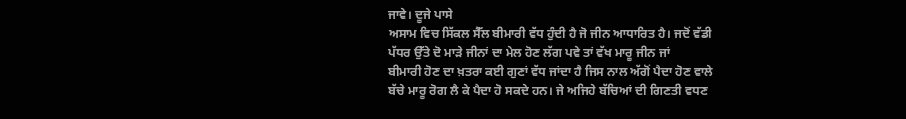ਜਾਵੇ। ਦੂਜੇ ਪਾਸੇ
ਅਸਾਮ ਵਿਚ ਸਿੱਕਲ ਸੈੱਲ ਬੀਮਾਰੀ ਵੱਧ ਹੁੰਦੀ ਹੈ ਜੋ ਜੀਨ ਆਧਾਰਿਤ ਹੈ। ਜਦੋਂ ਵੱਡੀ
ਪੱਧਰ ਉੱਤੇ ਦੋ ਮਾੜੇ ਜੀਨਾਂ ਦਾ ਮੇਲ ਹੋਣ ਲੱਗ ਪਵੇ ਤਾਂ ਵੱਖ ਮਾਰੂ ਜੀਨ ਜਾਂ
ਬੀਮਾਰੀ ਹੋਣ ਦਾ ਖ਼ਤਰਾ ਕਈ ਗੁਣਾਂ ਵੱਧ ਜਾਂਦਾ ਹੈ ਜਿਸ ਨਾਲ ਅੱਗੋਂ ਪੈਦਾ ਹੋਣ ਵਾਲੇ
ਬੱਚੇ ਮਾਰੂ ਰੋਗ ਲੈ ਕੇ ਪੈਦਾ ਹੋ ਸਕਦੇ ਹਨ। ਜੇ ਅਜਿਹੇ ਬੱਚਿਆਂ ਦੀ ਗਿਣਤੀ ਵਧਣ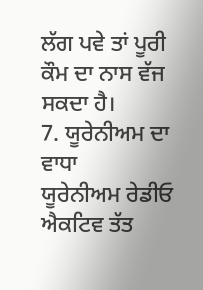ਲੱਗ ਪਵੇ ਤਾਂ ਪੂਰੀ ਕੌਮ ਦਾ ਨਾਸ ਵੱਜ ਸਕਦਾ ਹੈ।
7. ਯੂਰੇਨੀਅਮ ਦਾ ਵਾਧਾ
ਯੂਰੇਨੀਅਮ ਰੇਡੀਓ ਐਕਟਿਵ ਤੱਤ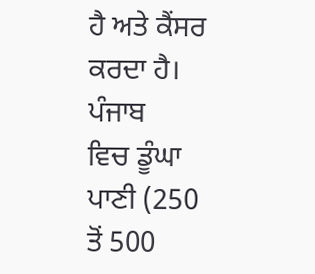ਹੈ ਅਤੇ ਕੈਂਸਰ ਕਰਦਾ ਹੈ। ਪੰਜਾਬ
ਵਿਚ ਡੂੰਘਾ ਪਾਣੀ (250 ਤੋਂ 500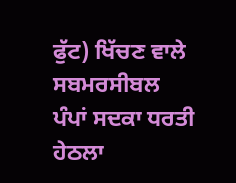ਫੁੱਟ) ਖਿੱਚਣ ਵਾਲੇ ਸਬਮਰਸੀਬਲ
ਪੰਪਾਂ ਸਦਕਾ ਧਰਤੀ ਹੇਠਲਾ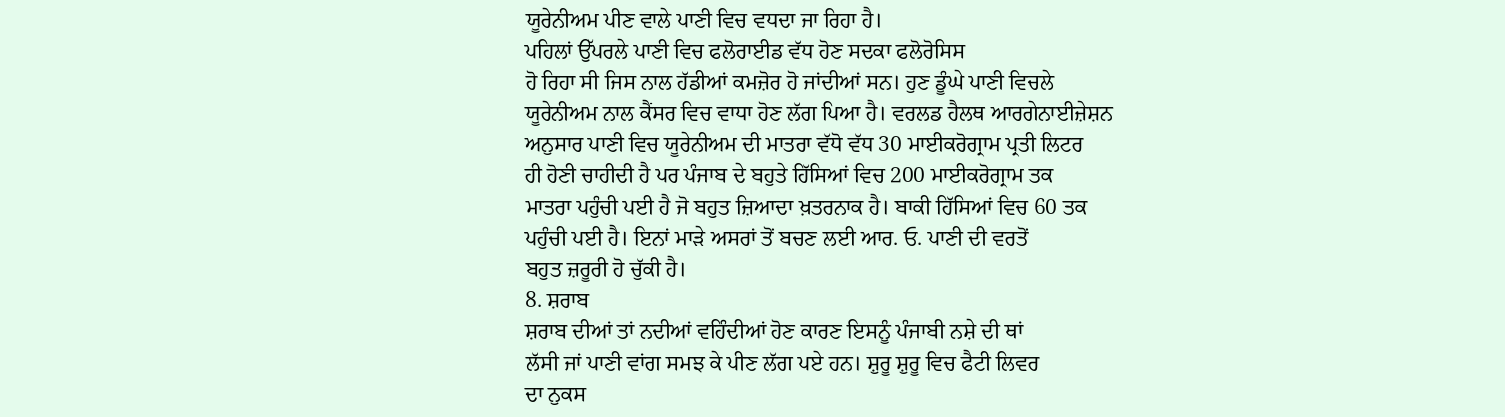ਯੂਰੇਨੀਅਮ ਪੀਣ ਵਾਲੇ ਪਾਣੀ ਵਿਚ ਵਧਦਾ ਜਾ ਰਿਹਾ ਹੈ।
ਪਹਿਲਾਂ ਉੱਪਰਲੇ ਪਾਣੀ ਵਿਚ ਫਲੋਰਾਈਡ ਵੱਧ ਹੋਣ ਸਦਕਾ ਫਲੋਰੋਸਿਸ
ਹੋ ਰਿਹਾ ਸੀ ਜਿਸ ਨਾਲ ਹੱਡੀਆਂ ਕਮਜ਼ੋਰ ਹੋ ਜਾਂਦੀਆਂ ਸਨ। ਹੁਣ ਡੂੰਘੇ ਪਾਣੀ ਵਿਚਲੇ
ਯੂਰੇਨੀਅਮ ਨਾਲ ਕੈਂਸਰ ਵਿਚ ਵਾਧਾ ਹੋਣ ਲੱਗ ਪਿਆ ਹੈ। ਵਰਲਡ ਹੈਲਥ ਆਰਗੇਨਾਈਜ਼ੇਸ਼ਨ
ਅਨੁਸਾਰ ਪਾਣੀ ਵਿਚ ਯੂਰੇਨੀਅਮ ਦੀ ਮਾਤਰਾ ਵੱਧੋ ਵੱਧ 30 ਮਾਈਕਰੋਗ੍ਰਾਮ ਪ੍ਰਤੀ ਲਿਟਰ
ਹੀ ਹੋਣੀ ਚਾਹੀਦੀ ਹੈ ਪਰ ਪੰਜਾਬ ਦੇ ਬਹੁਤੇ ਹਿੱਸਿਆਂ ਵਿਚ 200 ਮਾਈਕਰੋਗ੍ਰਾਮ ਤਕ
ਮਾਤਰਾ ਪਹੁੰਚੀ ਪਈ ਹੈ ਜੋ ਬਹੁਤ ਜ਼ਿਆਦਾ ਖ਼ਤਰਨਾਕ ਹੈ। ਬਾਕੀ ਹਿੱਸਿਆਂ ਵਿਚ 60 ਤਕ
ਪਹੁੰਚੀ ਪਈ ਹੈ। ਇਨਾਂ ਮਾੜੇ ਅਸਰਾਂ ਤੋਂ ਬਚਣ ਲਈ ਆਰ. ਓ. ਪਾਣੀ ਦੀ ਵਰਤੋਂ
ਬਹੁਤ ਜ਼ਰੂਰੀ ਹੋ ਚੁੱਕੀ ਹੈ।
8. ਸ਼ਰਾਬ
ਸ਼ਰਾਬ ਦੀਆਂ ਤਾਂ ਨਦੀਆਂ ਵਹਿੰਦੀਆਂ ਹੋਣ ਕਾਰਣ ਇਸਨੂੰ ਪੰਜਾਬੀ ਨਸ਼ੇ ਦੀ ਥਾਂ
ਲੱਸੀ ਜਾਂ ਪਾਣੀ ਵਾਂਗ ਸਮਝ ਕੇ ਪੀਣ ਲੱਗ ਪਏ ਹਨ। ਸ਼ੁਰੂ ਸ਼ੁਰੂ ਵਿਚ ਫੈਟੀ ਲਿਵਰ
ਦਾ ਨੁਕਸ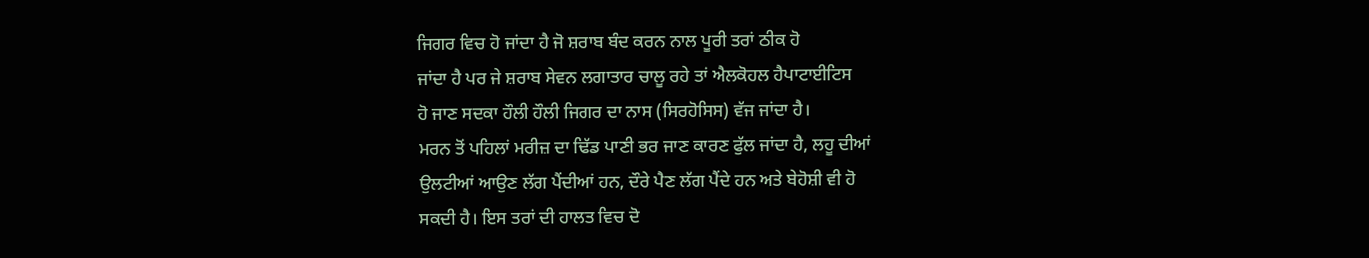ਜਿਗਰ ਵਿਚ ਹੋ ਜਾਂਦਾ ਹੈ ਜੋ ਸ਼ਰਾਬ ਬੰਦ ਕਰਨ ਨਾਲ ਪੂਰੀ ਤਰਾਂ ਠੀਕ ਹੋ
ਜਾਂਦਾ ਹੈ ਪਰ ਜੇ ਸ਼ਰਾਬ ਸੇਵਨ ਲਗਾਤਾਰ ਚਾਲੂ ਰਹੇ ਤਾਂ ਐਲਕੋਹਲ ਹੈਪਾਟਾਈਟਿਸ
ਹੋ ਜਾਣ ਸਦਕਾ ਹੌਲੀ ਹੌਲੀ ਜਿਗਰ ਦਾ ਨਾਸ (ਸਿਰਹੋਸਿਸ) ਵੱਜ ਜਾਂਦਾ ਹੈ।
ਮਰਨ ਤੋਂ ਪਹਿਲਾਂ ਮਰੀਜ਼ ਦਾ ਢਿੱਡ ਪਾਣੀ ਭਰ ਜਾਣ ਕਾਰਣ ਫੁੱਲ ਜਾਂਦਾ ਹੈ, ਲਹੂ ਦੀਆਂ
ਉਲਟੀਆਂ ਆਉਣ ਲੱਗ ਪੈਂਦੀਆਂ ਹਨ, ਦੌਰੇ ਪੈਣ ਲੱਗ ਪੈਂਦੇ ਹਨ ਅਤੇ ਬੇਹੋਸ਼ੀ ਵੀ ਹੋ
ਸਕਦੀ ਹੈ। ਇਸ ਤਰਾਂ ਦੀ ਹਾਲਤ ਵਿਚ ਦੋ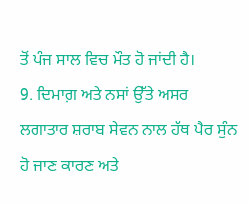ਤੋਂ ਪੰਜ ਸਾਲ ਵਿਚ ਮੌਤ ਹੋ ਜਾਂਦੀ ਹੈ।
9. ਦਿਮਾਗ਼ ਅਤੇ ਨਸਾਂ ਉੱਤੇ ਅਸਰ
ਲਗਾਤਾਰ ਸ਼ਰਾਬ ਸੇਵਨ ਨਾਲ ਹੱਥ ਪੈਰ ਸੁੰਨ ਹੋ ਜਾਣ ਕਾਰਣ ਅਤੇ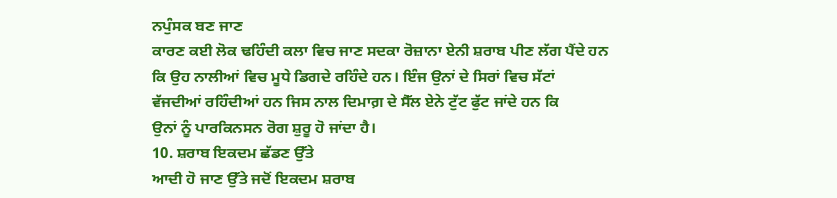ਨਪੁੰਸਕ ਬਣ ਜਾਣ
ਕਾਰਣ ਕਈ ਲੋਕ ਢਹਿੰਦੀ ਕਲਾ ਵਿਚ ਜਾਣ ਸਦਕਾ ਰੋਜ਼ਾਨਾ ਏਨੀ ਸ਼ਰਾਬ ਪੀਣ ਲੱਗ ਪੈਂਦੇ ਹਨ
ਕਿ ਉਹ ਨਾਲੀਆਂ ਵਿਚ ਮੂਧੇ ਡਿਗਦੇ ਰਹਿੰਦੇ ਹਨ। ਇੰਜ ਉਨਾਂ ਦੇ ਸਿਰਾਂ ਵਿਚ ਸੱਟਾਂ
ਵੱਜਦੀਆਂ ਰਹਿੰਦੀਆਂ ਹਨ ਜਿਸ ਨਾਲ ਦਿਮਾਗ਼ ਦੇ ਸੈੱਲ ਏਨੇ ਟੁੱਟ ਫੁੱਟ ਜਾਂਦੇ ਹਨ ਕਿ
ਉਨਾਂ ਨੂੰ ਪਾਰਕਿਨਸਨ ਰੋਗ ਸ਼ੁਰੂ ਹੋ ਜਾਂਦਾ ਹੈ।
10. ਸ਼ਰਾਬ ਇਕਦਮ ਛੱਡਣ ਉੱਤੇ
ਆਦੀ ਹੋ ਜਾਣ ਉੱਤੇ ਜਦੋਂ ਇਕਦਮ ਸ਼ਰਾਬ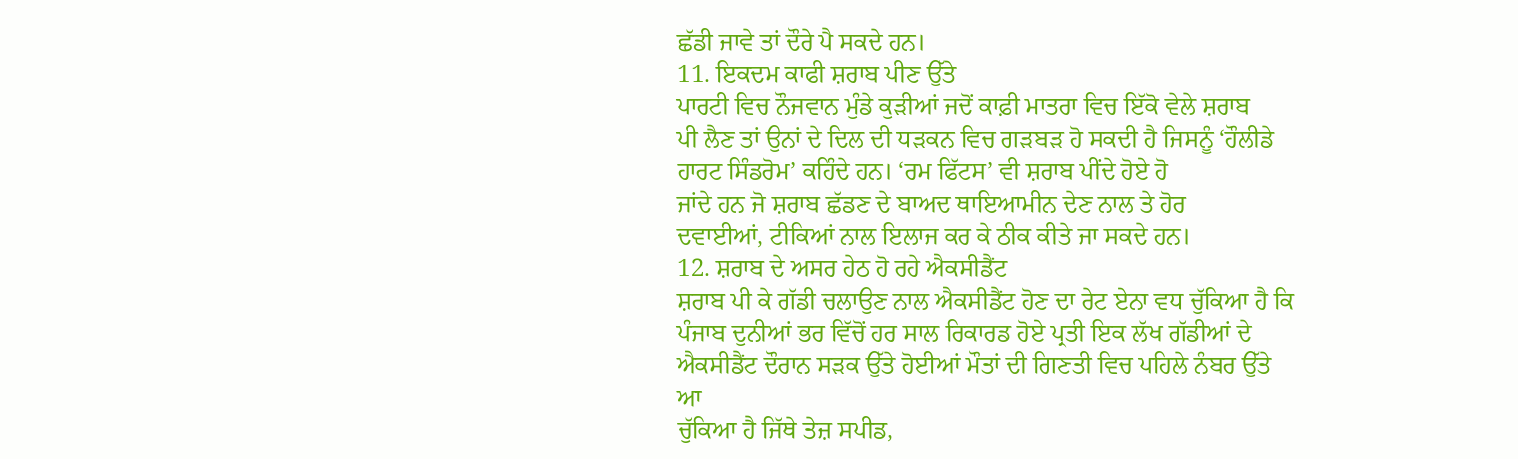ਛੱਡੀ ਜਾਵੇ ਤਾਂ ਦੌਰੇ ਪੈ ਸਕਦੇ ਹਨ।
11. ਇਕਦਮ ਕਾਫੀ ਸ਼ਰਾਬ ਪੀਣ ਉੱਤੇ
ਪਾਰਟੀ ਵਿਚ ਨੌਜਵਾਨ ਮੁੰਡੇ ਕੁੜੀਆਂ ਜਦੋਂ ਕਾਫ਼ੀ ਮਾਤਰਾ ਵਿਚ ਇੱਕੋ ਵੇਲੇ ਸ਼ਰਾਬ
ਪੀ ਲੈਣ ਤਾਂ ਉਨਾਂ ਦੇ ਦਿਲ ਦੀ ਧੜਕਨ ਵਿਚ ਗੜਬੜ ਹੋ ਸਕਦੀ ਹੈ ਜਿਸਨੂੰ ‘ਹੌਲੀਡੇ
ਹਾਰਟ ਸਿੰਡਰੋਮ’ ਕਹਿੰਦੇ ਹਨ। ‘ਰਮ ਫਿੱਟਸ’ ਵੀ ਸ਼ਰਾਬ ਪੀਂਦੇ ਹੋਏ ਹੋ
ਜਾਂਦੇ ਹਨ ਜੋ ਸ਼ਰਾਬ ਛੱਡਣ ਦੇ ਬਾਅਦ ਥਾਇਆਮੀਨ ਦੇਣ ਨਾਲ ਤੇ ਹੋਰ
ਦਵਾਈਆਂ, ਟੀਕਿਆਂ ਨਾਲ ਇਲਾਜ ਕਰ ਕੇ ਠੀਕ ਕੀਤੇ ਜਾ ਸਕਦੇ ਹਨ।
12. ਸ਼ਰਾਬ ਦੇ ਅਸਰ ਹੇਠ ਹੋ ਰਹੇ ਐਕਸੀਡੈਂਟ
ਸ਼ਰਾਬ ਪੀ ਕੇ ਗੱਡੀ ਚਲਾਉਣ ਨਾਲ ਐਕਸੀਡੈਂਟ ਹੋਣ ਦਾ ਰੇਟ ਏਨਾ ਵਧ ਚੁੱਕਿਆ ਹੈ ਕਿ
ਪੰਜਾਬ ਦੁਨੀਆਂ ਭਰ ਵਿੱਚੋਂ ਹਰ ਸਾਲ ਰਿਕਾਰਡ ਹੋਏ ਪ੍ਰਤੀ ਇਕ ਲੱਖ ਗੱਡੀਆਂ ਦੇ
ਐਕਸੀਡੈਂਟ ਦੌਰਾਨ ਸੜਕ ਉੱਤੇ ਹੋਈਆਂ ਮੌਤਾਂ ਦੀ ਗਿਣਤੀ ਵਿਚ ਪਹਿਲੇ ਨੰਬਰ ਉੱਤੇ ਆ
ਚੁੱਕਿਆ ਹੈ ਜਿੱਥੇ ਤੇਜ਼ ਸਪੀਡ,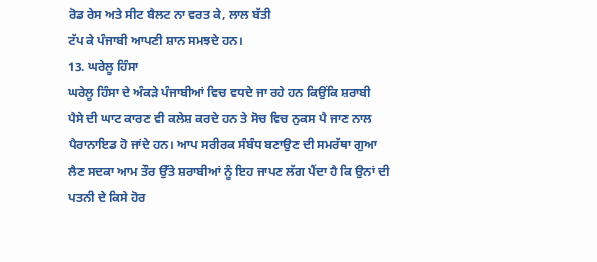ਰੋਡ ਰੇਸ ਅਤੇ ਸੀਟ ਬੈਲਟ ਨਾ ਵਰਤ ਕੇ, ਲਾਲ ਬੱਤੀ
ਟੱਪ ਕੇ ਪੰਜਾਬੀ ਆਪਣੀ ਸ਼ਾਨ ਸਮਝਦੇ ਹਨ।
13. ਘਰੇਲੂ ਹਿੰਸਾ
ਘਰੇਲੂ ਹਿੰਸਾ ਦੇ ਅੰਕੜੇ ਪੰਜਾਬੀਆਂ ਵਿਚ ਵਧਦੇ ਜਾ ਰਹੇ ਹਨ ਕਿਉਂਕਿ ਸ਼ਰਾਬੀ
ਪੈਸੇ ਦੀ ਘਾਟ ਕਾਰਣ ਵੀ ਕਲੇਸ਼ ਕਰਦੇ ਹਨ ਤੇ ਸੋਚ ਵਿਚ ਨੁਕਸ ਪੈ ਜਾਣ ਨਾਲ
ਪੈਰਾਨਾਇਡ ਹੋ ਜਾਂਦੇ ਹਨ। ਆਪ ਸਰੀਰਕ ਸੰਬੰਧ ਬਣਾਉਣ ਦੀ ਸਮਰੱਥਾ ਗੁਆ
ਲੈਣ ਸਦਕਾ ਆਮ ਤੌਰ ਉੱਤੇ ਸ਼ਰਾਬੀਆਂ ਨੂੰ ਇਹ ਜਾਪਣ ਲੱਗ ਪੈਂਦਾ ਹੈ ਕਿ ਉਨਾਂ ਦੀ
ਪਤਨੀ ਦੇ ਕਿਸੇ ਹੋਰ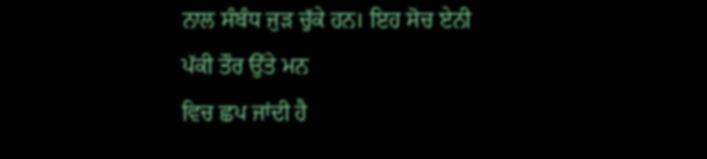ਨਾਲ ਸੰਬੰਧ ਜੁੜ ਚੁੱਕੇ ਹਨ। ਇਹ ਸੋਚ ਏਨੀ ਪੱਕੀ ਤੌਰ ਉੱਤੇ ਮਨ
ਵਿਚ ਛਪ ਜਾਂਦੀ ਹੈ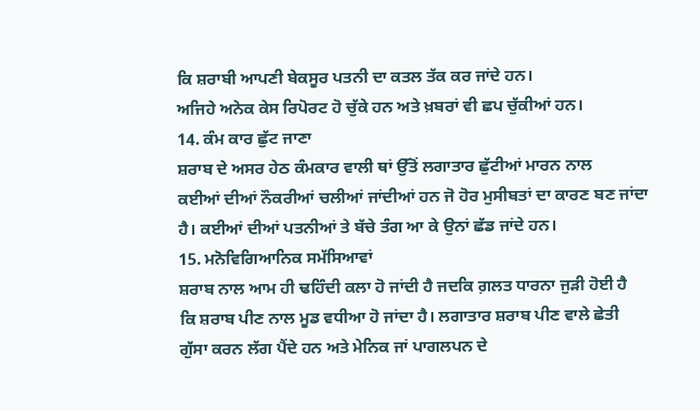ਕਿ ਸ਼ਰਾਬੀ ਆਪਣੀ ਬੇਕਸੂਰ ਪਤਨੀ ਦਾ ਕਤਲ ਤੱਕ ਕਰ ਜਾਂਦੇ ਹਨ।
ਅਜਿਹੇ ਅਨੇਕ ਕੇਸ ਰਿਪੋਰਟ ਹੋ ਚੁੱਕੇ ਹਨ ਅਤੇ ਖ਼ਬਰਾਂ ਵੀ ਛਪ ਚੁੱਕੀਆਂ ਹਨ।
14. ਕੰਮ ਕਾਰ ਛੁੱਟ ਜਾਣਾ
ਸ਼ਰਾਬ ਦੇ ਅਸਰ ਹੇਠ ਕੰਮਕਾਰ ਵਾਲੀ ਥਾਂ ਉੱਤੋਂ ਲਗਾਤਾਰ ਛੁੱਟੀਆਂ ਮਾਰਨ ਨਾਲ
ਕਈਆਂ ਦੀਆਂ ਨੌਕਰੀਆਂ ਚਲੀਆਂ ਜਾਂਦੀਆਂ ਹਨ ਜੋ ਹੋਰ ਮੁਸੀਬਤਾਂ ਦਾ ਕਾਰਣ ਬਣ ਜਾਂਦਾ
ਹੈ। ਕਈਆਂ ਦੀਆਂ ਪਤਨੀਆਂ ਤੇ ਬੱਚੇ ਤੰਗ ਆ ਕੇ ਉਨਾਂ ਛੱਡ ਜਾਂਦੇ ਹਨ।
15. ਮਨੋਵਿਗਿਆਨਿਕ ਸਮੱਸਿਆਵਾਂ
ਸ਼ਰਾਬ ਨਾਲ ਆਮ ਹੀ ਢਹਿੰਦੀ ਕਲਾ ਹੋ ਜਾਂਦੀ ਹੈ ਜਦਕਿ ਗ਼ਲਤ ਧਾਰਨਾ ਜੁੜੀ ਹੋਈ ਹੈ
ਕਿ ਸ਼ਰਾਬ ਪੀਣ ਨਾਲ ਮੂਡ ਵਧੀਆ ਹੋ ਜਾਂਦਾ ਹੈ। ਲਗਾਤਾਰ ਸ਼ਰਾਬ ਪੀਣ ਵਾਲੇ ਛੇਤੀ
ਗੁੱਸਾ ਕਰਨ ਲੱਗ ਪੈਂਦੇ ਹਨ ਅਤੇ ਮੇਨਿਕ ਜਾਂ ਪਾਗਲਪਨ ਦੇ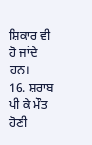ਸ਼ਿਕਾਰ ਵੀ
ਹੋ ਜਾਂਦੇ ਹਨ।
16. ਸ਼ਰਾਬ ਪੀ ਕੇ ਮੌਤ ਹੋਣੀ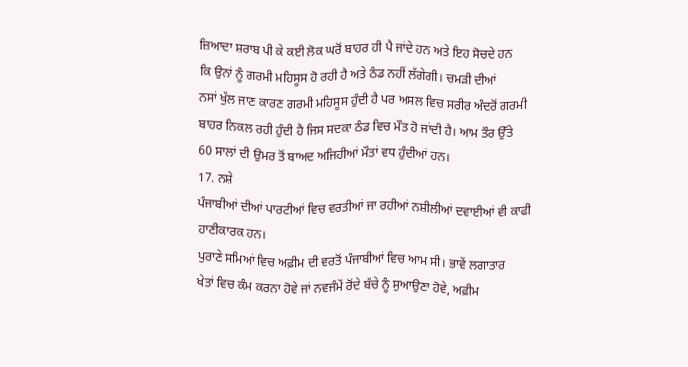ਜ਼ਿਆਦਾ ਸ਼ਰਾਬ ਪੀ ਕੇ ਕਈ ਲੋਕ ਘਰੋਂ ਬਾਹਰ ਹੀ ਪੈ ਜਾਂਦੇ ਹਨ ਅਤੇ ਇਹ ਸੋਚਦੇ ਹਨ
ਕਿ ਉਨਾਂ ਨੂੰ ਗਰਮੀ ਮਹਿਸੂਸ ਹੋ ਰਹੀ ਹੈ ਅਤੇ ਠੰਡ ਨਹੀਂ ਲੱਗੇਗੀ। ਚਮੜੀ ਦੀਆਂ
ਨਸਾਂ ਖੁੱਲ ਜਾਣ ਕਾਰਣ ਗਰਮੀ ਮਹਿਸੂਸ ਹੁੰਦੀ ਹੈ ਪਰ ਅਸਲ ਵਿਚ ਸਰੀਰ ਅੰਦਰੋਂ ਗਰਮੀ
ਬਾਹਰ ਨਿਕਲ ਰਹੀ ਹੁੰਦੀ ਹੈ ਜਿਸ ਸਦਕਾ ਠੰਡ ਵਿਚ ਮੌਤ ਹੋ ਜਾਂਦੀ ਹੈ। ਆਮ ਤੌਰ ਉੱਤੇ
60 ਸਾਲਾਂ ਦੀ ਉਮਰ ਤੋਂ ਬਾਅਦ ਅਜਿਹੀਆਂ ਮੌਤਾਂ ਵਧ ਹੁੰਦੀਆਂ ਹਨ।
17. ਨਸ਼ੇ
ਪੰਜਾਬੀਆਂ ਦੀਆਂ ਪਾਰਟੀਆਂ ਵਿਚ ਵਰਤੀਆਂ ਜਾ ਰਹੀਆਂ ਨਸ਼ੀਲੀਆਂ ਦਵਾਈਆਂ ਵੀ ਕਾਫੀ
ਹਾਣੀਕਾਰਕ ਹਨ।
ਪੁਰਾਣੇ ਸਮਿਆਂ ਵਿਚ ਅਫ਼ੀਮ ਦੀ ਵਰਤੋਂ ਪੰਜਾਬੀਆਂ ਵਿਚ ਆਮ ਸੀ। ਭਾਵੇਂ ਲਗਾਤਾਰ
ਖੇਤਾਂ ਵਿਚ ਕੰਮ ਕਰਨਾ ਹੋਵੇ ਜਾਂ ਨਵਜੰਮੇਂ ਰੋਂਦੇ ਬੱਚੇ ਨੂੰ ਸੁਆਉਣਾ ਹੋਵੇ, ਅਫ਼ੀਮ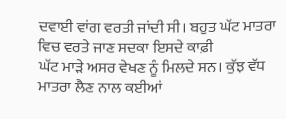ਦਵਾਈ ਵਾਂਗ ਵਰਤੀ ਜਾਂਦੀ ਸੀ। ਬਹੁਤ ਘੱਟ ਮਾਤਰਾ ਵਿਚ ਵਰਤੇ ਜਾਣ ਸਦਕਾ ਇਸਦੇ ਕਾਫ਼ੀ
ਘੱਟ ਮਾੜੇ ਅਸਰ ਵੇਖਣ ਨੂੰ ਮਿਲਦੇ ਸਨ। ਕੁੱਝ ਵੱਧ ਮਾਤਰਾ ਲੈਣ ਨਾਲ ਕਈਆਂ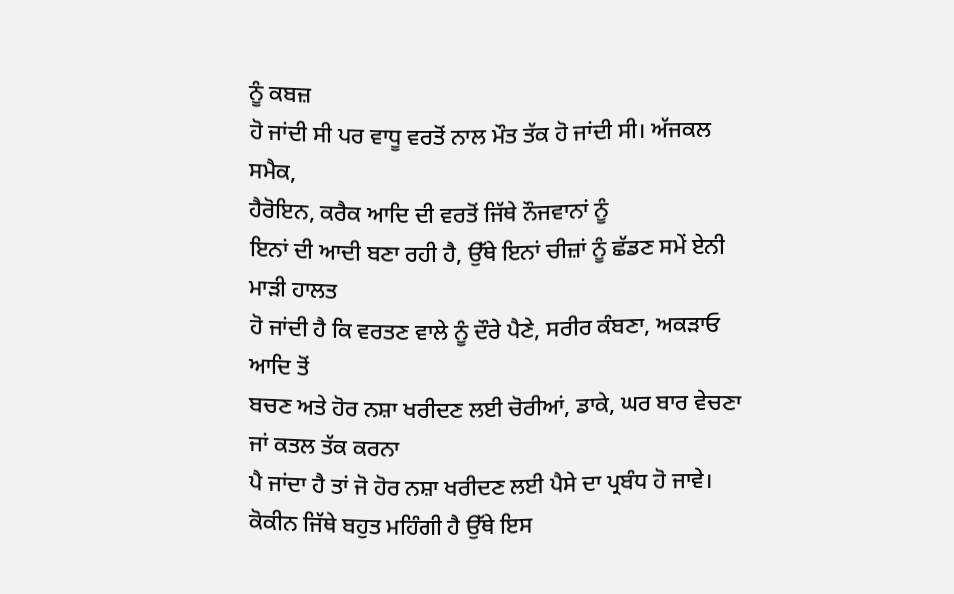ਨੂੰ ਕਬਜ਼
ਹੋ ਜਾਂਦੀ ਸੀ ਪਰ ਵਾਧੂ ਵਰਤੋਂ ਨਾਲ ਮੌਤ ਤੱਕ ਹੋ ਜਾਂਦੀ ਸੀ। ਅੱਜਕਲ ਸਮੈਕ,
ਹੈਰੋਇਨ, ਕਰੈਕ ਆਦਿ ਦੀ ਵਰਤੋਂ ਜਿੱਥੇ ਨੌਜਵਾਨਾਂ ਨੂੰ
ਇਨਾਂ ਦੀ ਆਦੀ ਬਣਾ ਰਹੀ ਹੈ, ਉੱਥੇ ਇਨਾਂ ਚੀਜ਼ਾਂ ਨੂੰ ਛੱਡਣ ਸਮੇਂ ਏਨੀ ਮਾੜੀ ਹਾਲਤ
ਹੋ ਜਾਂਦੀ ਹੈ ਕਿ ਵਰਤਣ ਵਾਲੇ ਨੂੰ ਦੌਰੇ ਪੈਣੇ, ਸਰੀਰ ਕੰਬਣਾ, ਅਕੜਾਓ ਆਦਿ ਤੋਂ
ਬਚਣ ਅਤੇ ਹੋਰ ਨਸ਼ਾ ਖਰੀਦਣ ਲਈ ਚੋਰੀਆਂ, ਡਾਕੇ, ਘਰ ਬਾਰ ਵੇਚਣਾ ਜਾਂ ਕਤਲ ਤੱਕ ਕਰਨਾ
ਪੈ ਜਾਂਦਾ ਹੈ ਤਾਂ ਜੋ ਹੋਰ ਨਸ਼ਾ ਖਰੀਦਣ ਲਈ ਪੈਸੇ ਦਾ ਪ੍ਰਬੰਧ ਹੋ ਜਾਵੇ।
ਕੋਕੀਨ ਜਿੱਥੇ ਬਹੁਤ ਮਹਿੰਗੀ ਹੈ ਉੱਥੇ ਇਸ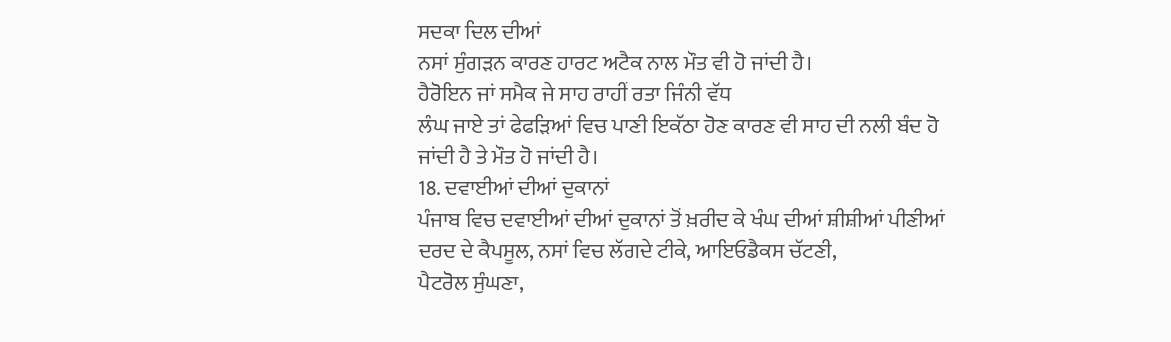ਸਦਕਾ ਦਿਲ ਦੀਆਂ
ਨਸਾਂ ਸੁੰਗੜਨ ਕਾਰਣ ਹਾਰਟ ਅਟੈਕ ਨਾਲ ਮੌਤ ਵੀ ਹੋ ਜਾਂਦੀ ਹੈ।
ਹੈਰੋਇਨ ਜਾਂ ਸਮੈਕ ਜੇ ਸਾਹ ਰਾਹੀਂ ਰਤਾ ਜਿੰਨੀ ਵੱਧ
ਲੰਘ ਜਾਏ ਤਾਂ ਫੇਫੜਿਆਂ ਵਿਚ ਪਾਣੀ ਇਕੱਠਾ ਹੋਣ ਕਾਰਣ ਵੀ ਸਾਹ ਦੀ ਨਲੀ ਬੰਦ ਹੋ
ਜਾਂਦੀ ਹੈ ਤੇ ਮੌਤ ਹੋ ਜਾਂਦੀ ਹੈ।
18. ਦਵਾਈਆਂ ਦੀਆਂ ਦੁਕਾਨਾਂ
ਪੰਜਾਬ ਵਿਚ ਦਵਾਈਆਂ ਦੀਆਂ ਦੁਕਾਨਾਂ ਤੋਂ ਖ਼ਰੀਦ ਕੇ ਖੰਘ ਦੀਆਂ ਸ਼ੀਸ਼ੀਆਂ ਪੀਣੀਆਂ
ਦਰਦ ਦੇ ਕੈਪਸੂਲ, ਨਸਾਂ ਵਿਚ ਲੱਗਦੇ ਟੀਕੇ, ਆਇਓਡੈਕਸ ਚੱਟਣੀ,
ਪੈਟਰੋਲ ਸੁੰਘਣਾ,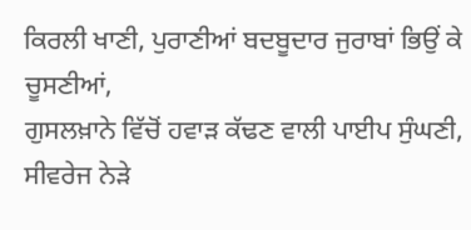ਕਿਰਲੀ ਖਾਣੀ, ਪੁਰਾਣੀਆਂ ਬਦਬੂਦਾਰ ਜੁਰਾਬਾਂ ਭਿਉਂ ਕੇ ਚੂਸਣੀਆਂ,
ਗੁਸਲਖ਼ਾਨੇ ਵਿੱਚੋਂ ਹਵਾੜ ਕੱਢਣ ਵਾਲੀ ਪਾਈਪ ਸੁੰਘਣੀ, ਸੀਵਰੇਜ ਨੇੜੇ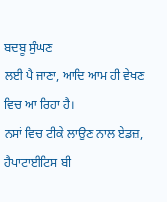ਬਦਬੂ ਸੁੰਘਣ
ਲਈ ਪੈ ਜਾਣਾ, ਆਦਿ ਆਮ ਹੀ ਵੇਖਣ ਵਿਚ ਆ ਰਿਹਾ ਹੈ।
ਨਸਾਂ ਵਿਚ ਟੀਕੇ ਲਾਉਣ ਨਾਲ ਏਡਜ਼, ਹੈਪਾਟਾਈਟਿਸ ਬੀ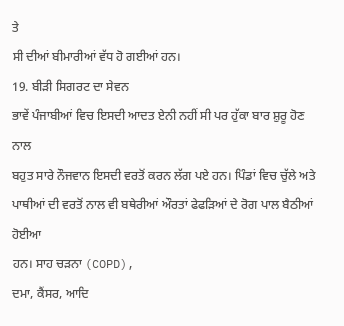ਤੇ
ਸੀ ਦੀਆਂ ਬੀਮਾਰੀਆਂ ਵੱਧ ਹੋ ਗਈਆਂ ਹਨ।
19. ਬੀੜੀ ਸਿਗਰਟ ਦਾ ਸੇਵਨ
ਭਾਵੇਂ ਪੰਜਾਬੀਆਂ ਵਿਚ ਇਸਦੀ ਆਦਤ ਏਨੀ ਨਹੀਂ ਸੀ ਪਰ ਹੁੱਕਾ ਬਾਰ ਸ਼ੁਰੂ ਹੋਣ ਨਾਲ
ਬਹੁਤ ਸਾਰੇ ਨੌਜਵਾਨ ਇਸਦੀ ਵਰਤੋਂ ਕਰਨ ਲੱਗ ਪਏ ਹਨ। ਪਿੰਡਾਂ ਵਿਚ ਚੁੱਲੇ ਅਤੇ
ਪਾਥੀਆਂ ਦੀ ਵਰਤੋਂ ਨਾਲ ਵੀ ਬਥੇਰੀਆਂ ਔਰਤਾਂ ਫੇਫੜਿਆਂ ਦੇ ਰੋਗ ਪਾਲ ਬੈਠੀਆਂ ਹੋਈਆ
ਹਨ। ਸਾਹ ਚੜਨਾ (COPD),
ਦਮਾ, ਕੈਂਸਰ, ਆਦਿ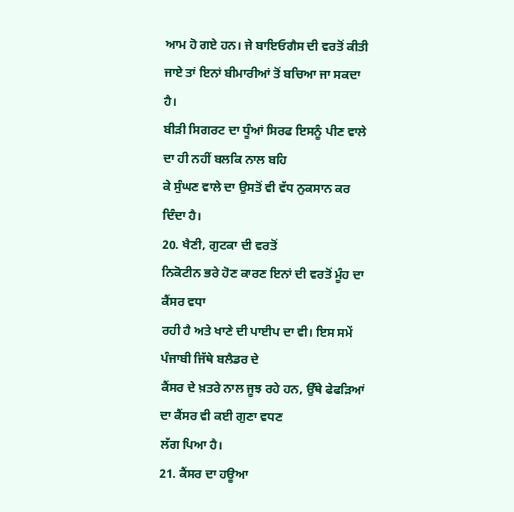ਆਮ ਹੋ ਗਏ ਹਨ। ਜੇ ਬਾਇਓਗੈਸ ਦੀ ਵਰਤੋਂ ਕੀਤੀ
ਜਾਏ ਤਾਂ ਇਨਾਂ ਬੀਮਾਰੀਆਂ ਤੋਂ ਬਚਿਆ ਜਾ ਸਕਦਾ ਹੈ।
ਬੀੜੀ ਸਿਗਰਟ ਦਾ ਧੂੰਆਂ ਸਿਰਫ ਇਸਨੂੰ ਪੀਣ ਵਾਲੇ ਦਾ ਹੀ ਨਹੀਂ ਬਲਕਿ ਨਾਲ ਬਹਿ
ਕੇ ਸੁੰਘਣ ਵਾਲੇ ਦਾ ਉਸਤੋਂ ਵੀ ਵੱਧ ਨੁਕਸਾਨ ਕਰ ਦਿੰਦਾ ਹੈ।
20. ਖੈਣੀ, ਗੁਟਕਾ ਦੀ ਵਰਤੋਂ
ਨਿਕੋਟੀਨ ਭਰੇ ਹੋਣ ਕਾਰਣ ਇਨਾਂ ਦੀ ਵਰਤੋਂ ਮੂੰਹ ਦਾ ਕੈਂਸਰ ਵਧਾ
ਰਹੀ ਹੈ ਅਤੇ ਖਾਣੇ ਦੀ ਪਾਈਪ ਦਾ ਵੀ। ਇਸ ਸਮੇਂ ਪੰਜਾਬੀ ਜਿੱਥੇ ਬਲੈਡਰ ਦੇ
ਕੈਂਸਰ ਦੇ ਖ਼ਤਰੇ ਨਾਲ ਜੂਝ ਰਹੇ ਹਨ, ਉੱਥੇ ਫੇਫੜਿਆਂ ਦਾ ਕੈਂਸਰ ਵੀ ਕਈ ਗੁਣਾ ਵਧਣ
ਲੱਗ ਪਿਆ ਹੈ।
21. ਕੈਂਸਰ ਦਾ ਹਊਆ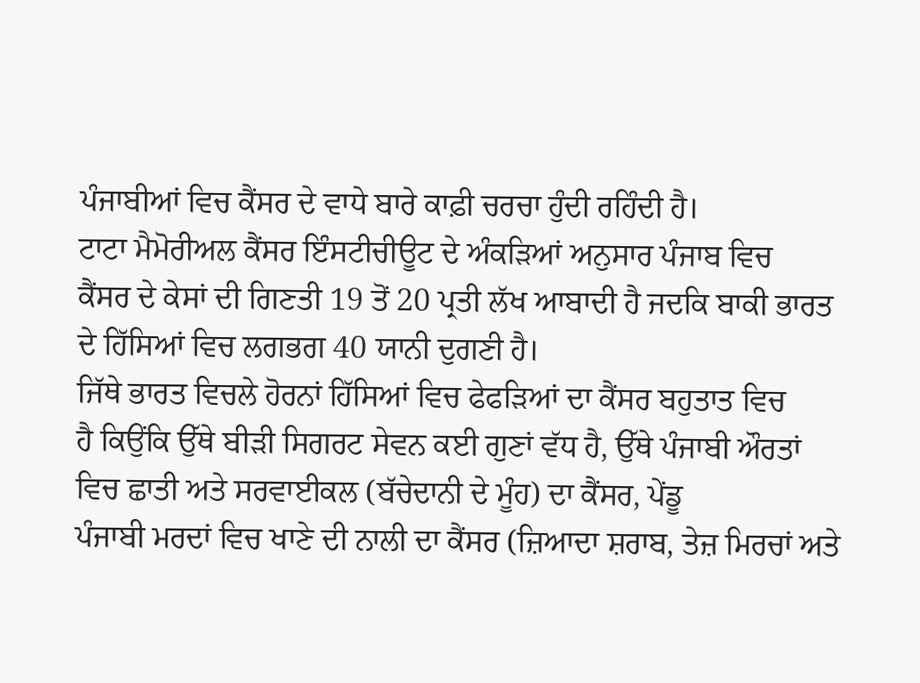ਪੰਜਾਬੀਆਂ ਵਿਚ ਕੈਂਸਰ ਦੇ ਵਾਧੇ ਬਾਰੇ ਕਾਫ਼ੀ ਚਰਚਾ ਹੁੰਦੀ ਰਹਿੰਦੀ ਹੈ।
ਟਾਟਾ ਮੈਮੋਰੀਅਲ ਕੈਂਸਰ ਇੰਸਟੀਚੀਊਟ ਦੇ ਅੰਕੜਿਆਂ ਅਨੁਸਾਰ ਪੰਜਾਬ ਵਿਚ
ਕੈਂਸਰ ਦੇ ਕੇਸਾਂ ਦੀ ਗਿਣਤੀ 19 ਤੋਂ 20 ਪ੍ਰਤੀ ਲੱਖ ਆਬਾਦੀ ਹੈ ਜਦਕਿ ਬਾਕੀ ਭਾਰਤ
ਦੇ ਹਿੱਸਿਆਂ ਵਿਚ ਲਗਭਗ 40 ਯਾਨੀ ਦੁਗਣੀ ਹੈ।
ਜਿੱਥੇ ਭਾਰਤ ਵਿਚਲੇ ਹੋਰਨਾਂ ਹਿੱਸਿਆਂ ਵਿਚ ਫੇਫੜਿਆਂ ਦਾ ਕੈਂਸਰ ਬਹੁਤਾਤ ਵਿਚ
ਹੈ ਕਿਉਂਕਿ ਉੱਥੇ ਬੀੜੀ ਸਿਗਰਟ ਸੇਵਨ ਕਈ ਗੁਣਾਂ ਵੱਧ ਹੈ, ਉੱਥੇ ਪੰਜਾਬੀ ਔਰਤਾਂ
ਵਿਚ ਛਾਤੀ ਅਤੇ ਸਰਵਾਈਕਲ (ਬੱਚੇਦਾਨੀ ਦੇ ਮੂੰਹ) ਦਾ ਕੈਂਸਰ, ਪੇਂਡੂ
ਪੰਜਾਬੀ ਮਰਦਾਂ ਵਿਚ ਖਾਣੇ ਦੀ ਨਾਲੀ ਦਾ ਕੈਂਸਰ (ਜ਼ਿਆਦਾ ਸ਼ਰਾਬ, ਤੇਜ਼ ਮਿਰਚਾਂ ਅਤੇ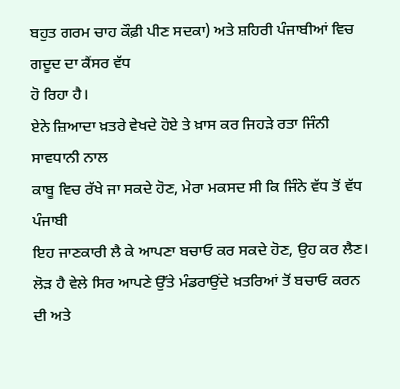ਬਹੁਤ ਗਰਮ ਚਾਹ ਕੌਫ਼ੀ ਪੀਣ ਸਦਕਾ) ਅਤੇ ਸ਼ਹਿਰੀ ਪੰਜਾਬੀਆਂ ਵਿਚ ਗਦੂਦ ਦਾ ਕੈਂਸਰ ਵੱਧ
ਹੋ ਰਿਹਾ ਹੈ।
ਏਨੇ ਜ਼ਿਆਦਾ ਖ਼ਤਰੇ ਵੇਖਦੇ ਹੋਏ ਤੇ ਖ਼ਾਸ ਕਰ ਜਿਹੜੇ ਰਤਾ ਜਿੰਨੀ ਸਾਵਧਾਨੀ ਨਾਲ
ਕਾਬੂ ਵਿਚ ਰੱਖੇ ਜਾ ਸਕਦੇ ਹੋਣ, ਮੇਰਾ ਮਕਸਦ ਸੀ ਕਿ ਜਿੰਨੇ ਵੱਧ ਤੋਂ ਵੱਧ ਪੰਜਾਬੀ
ਇਹ ਜਾਣਕਾਰੀ ਲੈ ਕੇ ਆਪਣਾ ਬਚਾਓ ਕਰ ਸਕਦੇ ਹੋਣ, ਉਹ ਕਰ ਲੈਣ।
ਲੋੜ ਹੈ ਵੇਲੇ ਸਿਰ ਆਪਣੇ ਉੱਤੇ ਮੰਡਰਾਉਂਦੇ ਖ਼ਤਰਿਆਂ ਤੋਂ ਬਚਾਓ ਕਰਨ ਦੀ ਅਤੇ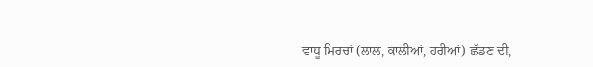ਵਾਧੂ ਮਿਰਚਾਂ (ਲਾਲ, ਕਾਲੀਆਂ, ਹਰੀਆਂ) ਛੱਡਣ ਦੀ,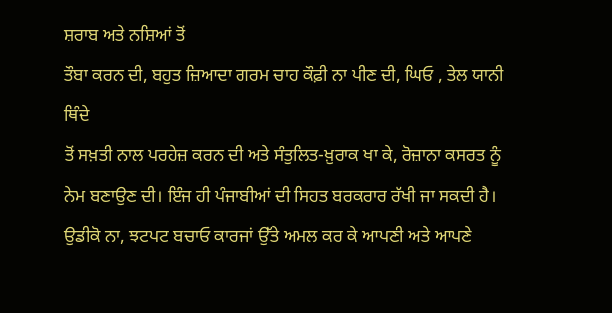ਸ਼ਰਾਬ ਅਤੇ ਨਸ਼ਿਆਂ ਤੋਂ
ਤੌਬਾ ਕਰਨ ਦੀ, ਬਹੁਤ ਜ਼ਿਆਦਾ ਗਰਮ ਚਾਹ ਕੌਫ਼ੀ ਨਾ ਪੀਣ ਦੀ, ਘਿਓ , ਤੇਲ ਯਾਨੀ ਥਿੰਦੇ
ਤੋਂ ਸਖ਼ਤੀ ਨਾਲ ਪਰਹੇਜ਼ ਕਰਨ ਦੀ ਅਤੇ ਸੰਤੁਲਿਤ-ਖ਼ੁਰਾਕ ਖਾ ਕੇ, ਰੋਜ਼ਾਨਾ ਕਸਰਤ ਨੂੰ
ਨੇਮ ਬਣਾਉਣ ਦੀ। ਇੰਜ ਹੀ ਪੰਜਾਬੀਆਂ ਦੀ ਸਿਹਤ ਬਰਕਰਾਰ ਰੱਖੀ ਜਾ ਸਕਦੀ ਹੈ।
ਉਡੀਕੋ ਨਾ, ਝਟਪਟ ਬਚਾਓ ਕਾਰਜਾਂ ਉੱਤੇ ਅਮਲ ਕਰ ਕੇ ਆਪਣੀ ਅਤੇ ਆਪਣੇ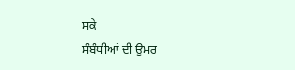ਸਕੇ
ਸੰਬੰਧੀਆਂ ਦੀ ਉਮਰ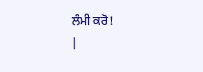ਲੰਮੀ ਕਰੋ!
|